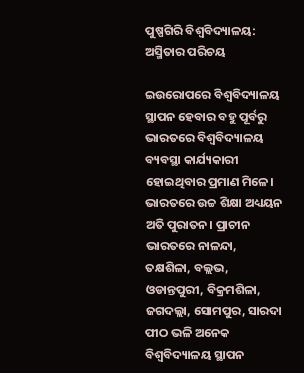ପୁଷ୍ପଗିରି ବିଶ୍ୱବିଦ୍ୟାଳୟ: ଅସ୍ମିତାର ପରିଚୟ

ଇଉରୋପରେ ବିଶ୍ୱବିଦ୍ୟାଳୟ ସ୍ଥାପନ ହେବାର ବହୁ ପୂର୍ବରୁ ଭାରତରେ ବିଶ୍ୱବିଦ୍ୟାଳୟ ବ୍ୟବସ୍ଥା କାର୍ଯ୍ୟକାରୀ ହୋଇଥିବାର ପ୍ରମାଣ ମିଳେ। ଭାରତରେ ଉଚ୍ଚ ଶିକ୍ଷା ଅଧ୍ୟୟନ ଅତି ପୁରାତନ। ପ୍ରାଚୀନ ଭାରତରେ ନାଳନ୍ଦା, ତକ୍ଷଶିଳା, ବଲ୍ଲଭ, ଓଡାନ୍ତପୁରୀ, ବିକ୍ରମଶିଳା, ଜଗଦଲ୍ଲା, ସୋମପୁର, ସାରଦା ପୀଠ ଭଳି ଅନେକ ବିଶ୍ୱବିଦ୍ୟାଳୟ ସ୍ଥାପନ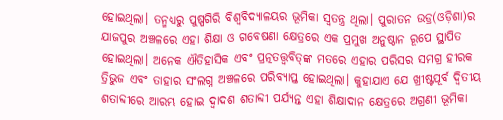ହୋଇଥିଲା। ତନ୍ମଧ୍ୟରୁ ପୁଷ୍ପଗିରି ବିଶ୍ୱବିଦ୍ୟାଳୟର ଭୂମିକା ସ୍ବତନ୍ତ୍ର ଥିଲା। ପୁରାତନ ଉଡ୍ର(ଓଡ଼ିଶା)ର ଯାଜପୁର ଅଞ୍ଚଳରେ ଏହା ଶିକ୍ଷା ଓ ଗବେଷଣା କ୍ଷେତ୍ରରେ ଏକ ପ୍ରମୁଖ ଅନୁଷ୍ଠାନ ରୂପେ ସ୍ଥାପିତ ହୋଇଥିଲା। ଅନେକ ଐତିହାସିକ ଏବଂ ପ୍ରତ୍ନତତ୍ତ୍ୱବିତ୍‌ଙ୍କ ମତରେ ଏହାର ପରିସର ସମଗ୍ର ହୀରକ ତ୍ରିଭୁଜ ଏବଂ ତାହାର ସଂଲଗ୍ନ ଅଞ୍ଚଳରେ ପରିବ୍ୟାପ୍ତ ହୋଇଥିଲା। କୁହାଯାଏ ଯେ ଖ୍ରୀଷ୍ଟପୂର୍ବ ଦ୍ୱିତୀୟ ଶତାବ୍ଦୀରେ ଆରମ୍ଭ ହୋଇ ଦ୍ୱାଦଶ ଶତାବ୍ଦୀ ପର୍ଯ୍ୟନ୍ତ ଏହା ଶିକ୍ଷାଦାନ କ୍ଷେତ୍ରରେ ଅଗ୍ରଣୀ ଭୂମିକା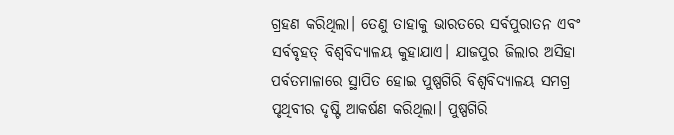ଗ୍ରହଣ କରିଥିଲା। ତେଣୁ ତାହାକୁ ଭାରତରେ ସର୍ବପୁରାତନ ଏବଂ ସର୍ବବୃହତ୍‌ ବିଶ୍ୱବିଦ୍ୟାଳୟ କୁହାଯାଏ। ଯାଜପୁର ଜିଲାର ଅସିହା ପର୍ବତମାଳାରେ ସ୍ଥାପିତ ହୋଇ ପୁଷ୍ପଗିରି ବିଶ୍ୱବିଦ୍ୟାଳୟ ସମଗ୍ର ପୃଥିବୀର ଦୃଷ୍ଟି ଆକର୍ଷଣ କରିଥିଲା। ପୁଷ୍ପଗିରି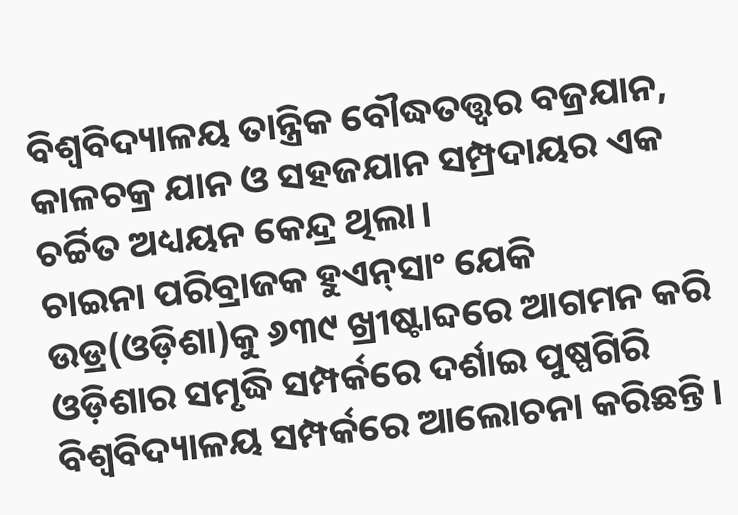ବିଶ୍ୱବିଦ୍ୟାଳୟ ତାନ୍ତ୍ରିକ ବୌଦ୍ଧତତ୍ତ୍ୱର ବଜ୍ରଯାନ, କାଳଚକ୍ର ଯାନ ଓ ସହଜଯାନ ସମ୍ପ୍ରଦାୟର ଏକ ଚର୍ଚ୍ଚିତ ଅଧ୍ୟୟନ କେନ୍ଦ୍ର ଥିଲା।
ଚାଇନା ପରିବ୍ରାଜକ ହୁଏନ୍‌ସାଂ ଯେକି ଉଡ୍ର(ଓଡ଼ିଶା)କୁ ୬୩୯ ଖ୍ରୀଷ୍ଟାବ୍ଦରେ ଆଗମନ କରି ଓଡ଼ିଶାର ସମୃଦ୍ଧି ସମ୍ପର୍କରେ ଦର୍ଶାଇ ପୁଷ୍ପଗିରି ବିଶ୍ୱବିଦ୍ୟାଳୟ ସମ୍ପର୍କରେ ଆଲୋଚନା କରିଛନ୍ତି।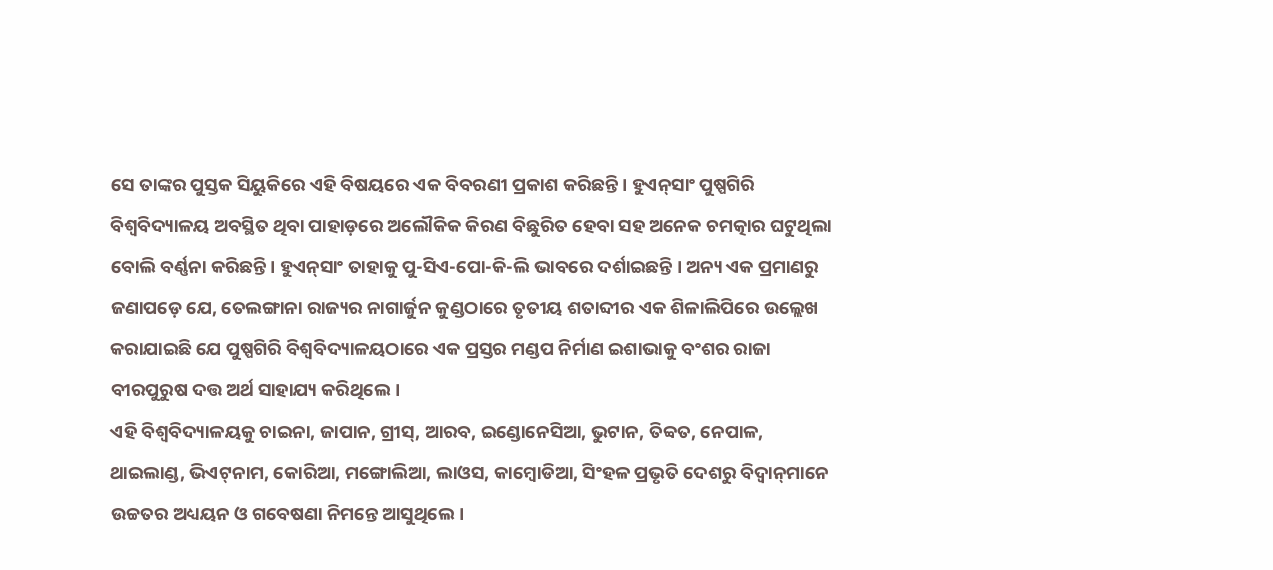ସେ ତାଙ୍କର ପୁସ୍ତକ ସିୟୁକିରେ ଏହି ବିଷୟରେ ଏକ ବିବରଣୀ ପ୍ରକାଶ କରିଛନ୍ତି। ହୁଏନ୍‌ସାଂ ପୁଷ୍ପଗିରି ବିଶ୍ୱବିଦ୍ୟାଳୟ ଅବସ୍ଥିତ ଥିବା ପାହାଡ଼ରେ ଅଲୌକିକ କିରଣ ବିଛୁରିତ ହେବା ସହ ଅନେକ ଚମତ୍କାର ଘଟୁଥିଲା ବୋଲି ବର୍ଣ୍ଣନା କରିଛନ୍ତି। ହୁଏନ୍‌ସାଂ ତାହାକୁ ପୁ-ସିଏ-ପୋ-କି-ଲି ଭାବରେ ଦର୍ଶାଇଛନ୍ତି । ଅନ୍ୟ ଏକ ପ୍ରମାଣରୁ ଜଣାପଡ଼େ ଯେ, ତେଲଙ୍ଗାନା ରାଜ୍ୟର ନାଗାର୍ଜୁନ କୁଣ୍ଡଠାରେ ତୃତୀୟ ଶତାବ୍ଦୀର ଏକ ଶିଳାଲିପିରେ ଉଲ୍ଲେଖ କରାଯାଇଛି ଯେ ପୁଷ୍ପଗିରି ବିଶ୍ୱବିଦ୍ୟାଳୟଠାରେ ଏକ ପ୍ରସ୍ତର ମଣ୍ଡପ ନିର୍ମାଣ ଇଶାଭାକୁ ବଂଶର ରାଜା ବୀରପୁରୁଷ ଦତ୍ତ ଅର୍ଥ ସାହାଯ୍ୟ କରିଥିଲେ।
ଏହି ବିଶ୍ୱବିଦ୍ୟାଳୟକୁ ଚାଇନା, ଜାପାନ, ଗ୍ରୀସ୍‌, ଆରବ, ଇଣ୍ଡୋନେସିଆ, ଭୁଟାନ, ତିବ୍ବତ, ନେପାଳ, ଥାଇଲାଣ୍ଡ, ଭିଏଟ୍‌ନାମ, କୋରିଆ, ମଙ୍ଗୋଲିଆ, ଲାଓସ, କାମ୍ବୋଡିଆ, ସିଂହଳ ପ୍ରଭୃତି ଦେଶରୁ ବିଦ୍ୱାନ୍‌ମାନେ ଉଚ୍ଚତର ଅଧ୍ୟୟନ ଓ ଗବେଷଣା ନିମନ୍ତେ ଆସୁଥିଲେ।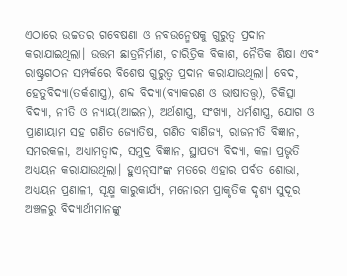ଏଠାରେ ଉଚ୍ଚତର ଗବେଷଣା ଓ ନବଉନ୍ମେଷକୁ ଗୁରୁତ୍ୱ ପ୍ରଦାନ କରାଯାଇଥିଲା। ଉତ୍ତମ ଛାତ୍ରନିର୍ମାଣ, ଚାରିତ୍ରିକ ବିକାଶ, ନୈତିକ ଶିକ୍ଷା ଏବଂ ରାଷ୍ଟ୍ରଗଠନ ସମ୍ପର୍କରେ ବିଶେଷ ଗୁରୁତ୍ୱ ପ୍ରଦାନ କରାଯାଉଥିଲା। ବେଦ, ହେତୁବିଦ୍ୟା(ତର୍କଶାସ୍ତ୍ର), ଶବ୍ଦ ବିଦ୍ୟା(ବ୍ୟାକରଣ ଓ ଭାଷାତତ୍ତ୍ୱ), ଚିକିତ୍ସା ବିଦ୍ୟା, ନୀତି ଓ ନ୍ୟାୟ(ଆଇନ), ଅର୍ଥଶାସ୍ତ୍ର, ସଂଖ୍ୟା, ଧର୍ମଶାସ୍ତ୍ର, ଯୋଗ ଓ ପ୍ରାଣାୟାମ ସହ ଗଣିତ ଜ୍ୟୋତିଷ, ଗଣିତ ବାଣିଜ୍ୟ, ରାଜନୀତି ବିଜ୍ଞାନ, ସମରକଳା, ଅଧ୍ୟାମତ୍ବାଦ, ସମୁଦ୍ର ବିଜ୍ଞାନ, ସ୍ଥାପତ୍ୟ ବିଦ୍ୟା, କଳା ପ୍ରଭୃତି ଅଧ୍ୟୟନ କରାଯାଉଥିଲା। ହୁଏନ୍‌ସାଂଙ୍କ ମତରେ ଏହାର ପର୍ବତ ଶୋଭା, ଅଧ୍ୟୟନ ପ୍ରଣାଳୀ, ସୂକ୍ଷ୍ମ କାରୁକାର୍ଯ୍ୟ, ମନୋରମ ପ୍ରାକୃତିକ ଦୃଶ୍ୟ ସୁଦୂର ଅଞ୍ଚଳରୁ ବିଦ୍ୟାର୍ଥୀମାନଙ୍କୁ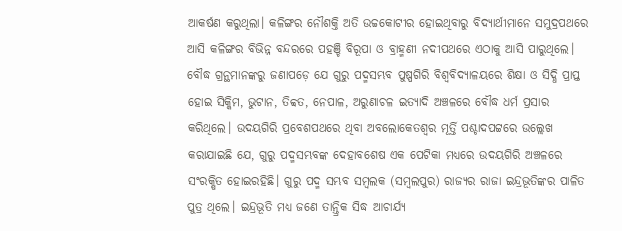ଆକର୍ଷଣ କରୁଥିଲା। କଳିଙ୍ଗର ନୌଶକ୍ତି ଅତି ଉଚ୍ଚକୋଟୀର ହୋଇଥିବାରୁ ବିଦ୍ୟାର୍ଥୀମାନେ ସମୁଦ୍ରପଥରେ ଆସି କଳିଙ୍ଗର ବିଭିନ୍ନ ବନ୍ଦରରେ ପହଞ୍ଚି ବିରୂପା ଓ ବ୍ରାହ୍ମଣୀ ନଦୀପଥରେ ଏଠାକୁ ଆସି ପାରୁଥିଲେ।
ବୌଦ୍ଧ ଗ୍ରନ୍ଥମାନଙ୍କରୁ ଜଣାପଡ଼େ ଯେ ଗୁରୁ ପଦ୍ମସମ୍ଭବ ପୁଷ୍ପଗିରି ବିଶ୍ୱବିଦ୍ୟାଳୟରେ ଶିକ୍ଷା ଓ ସିଦ୍ଧି ପ୍ରାପ୍ତ ହୋଇ ସିକ୍କିମ, ଭୁଟାନ, ତିବ୍ବତ, ନେପାଳ, ଅରୁଣାଚଳ ଇତ୍ୟାଦି ଅଞ୍ଚଳରେ ବୌଦ୍ଧ ଧର୍ମ ପ୍ରସାର କରିଥିଲେ। ଉଦୟଗିରି ପ୍ରବେଶପଥରେ ଥିବା ଅବଲୋକେତଶ୍ୱର ମୂର୍ତ୍ତି ପଶ୍ଚାଦପଟ୍ଟରେ ଉଲ୍ଲେଖ କରାଯାଇଛି ଯେ, ଗୁରୁ ପଦ୍ମସମ୍ଭବଙ୍କ ଦେହାବଶେଷ ଏକ ପେଟିକା ମଧ୍ୟରେ ଉଦୟଗିରି ଅଞ୍ଚଳରେ ସଂରକ୍ଷିତ ହୋଇରହିଛି। ଗୁରୁ ପଦ୍ମ ସମ୍ଭବ ସମ୍ବଲକ (ସମ୍ବଲପୁର) ରାଜ୍ୟର ରାଜା ଇନ୍ଦ୍ରଭୂତିଙ୍କର ପାଳିତ ପୁତ୍ର ଥିଲେ। ଇନ୍ଦ୍ରଭୂତି ମଧ୍ୟ ଜଣେ ତାନ୍ତ୍ରିକ ସିଦ୍ଧ ଆଚାର୍ଯ୍ୟ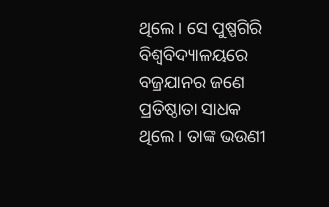ଥିଲେ। ସେ ପୁଷ୍ପଗିରି ବିଶ୍ୱବିଦ୍ୟାଳୟରେ ବଜ୍ରଯାନର ଜଣେ ପ୍ରତିଷ୍ଠାତା ସାଧକ ଥିଲେ। ତାଙ୍କ ଭଉଣୀ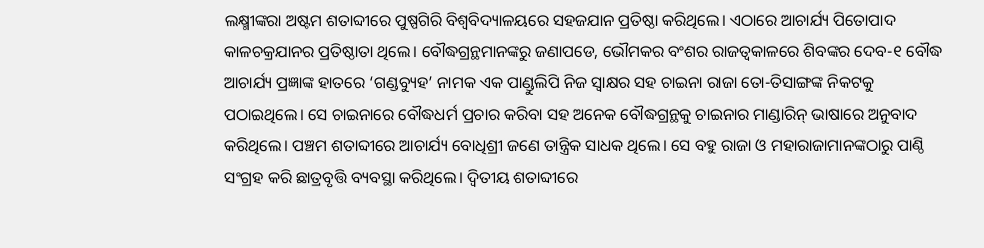ଲକ୍ଷ୍ମୀଙ୍କରା ଅଷ୍ଟମ ଶତାବ୍ଦୀରେ ପୁଷ୍ପଗିରି ବିଶ୍ୱବିଦ୍ୟାଳୟରେ ସହଜଯାନ ପ୍ରତିଷ୍ଠା କରିଥିଲେ। ଏଠାରେ ଆଚାର୍ଯ୍ୟ ପିତୋପାଦ କାଳଚକ୍ରଯାନର ପ୍ରତିଷ୍ଠାତା ଥିଲେ। ବୌଦ୍ଧଗ୍ରନ୍ଥମାନଙ୍କରୁ ଜଣାପଡେ, ଭୌମକର ବଂଶର ରାଜତ୍ୱକାଳରେ ଶିବଙ୍କର ଦେବ-୧ ବୌଦ୍ଧ ଆଚାର୍ଯ୍ୟ ପ୍ରଜ୍ଞାଙ୍କ ହାତରେ ‘ଗଣ୍ଡବ୍ୟୁହ’ ନାମକ ଏକ ପାଣ୍ଡୁଲିପି ନିଜ ସ୍ବାକ୍ଷର ସହ ଚାଇନା ରାଜା ତୋ-ତିସାଙ୍ଗଙ୍କ ନିକଟକୁ ପଠାଇଥିଲେ। ସେ ଚାଇନାରେ ବୌଦ୍ଧଧର୍ମ ପ୍ରଚାର କରିବା ସହ ଅନେକ ବୌଦ୍ଧଗ୍ରନ୍ଥକୁ ଚାଇନାର ମାଣ୍ଡାରିନ୍‌ ଭାଷାରେ ଅନୁବାଦ କରିଥିଲେ। ପଞ୍ଚମ ଶତାବ୍ଦୀରେ ଆଚାର୍ଯ୍ୟ ବୋଧିଶ୍ରୀ ଜଣେ ତାନ୍ତ୍ରିକ ସାଧକ ଥିଲେ। ସେ ବହୁ ରାଜା ଓ ମହାରାଜାମାନଙ୍କଠାରୁ ପାଣ୍ଠି ସଂଗ୍ରହ କରି ଛାତ୍ରବୃତ୍ତି ବ୍ୟବସ୍ଥା କରିଥିଲେ। ଦ୍ୱିତୀୟ ଶତାବ୍ଦୀରେ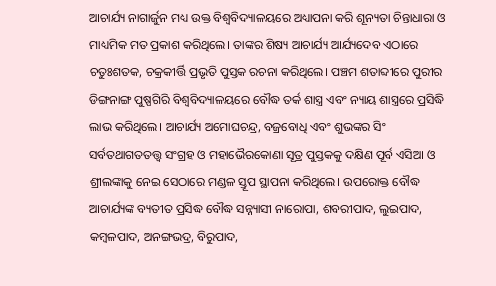ଆଚାର୍ଯ୍ୟ ନାଗାର୍ଜୁନ ମଧ୍ୟ ଉକ୍ତ ବିଶ୍ୱବିଦ୍ୟାଳୟରେ ଅଧ୍ୟାପନା କରି ଶୂନ୍ୟତା ଚିନ୍ତାଧାରା ଓ ମାଧ୍ୟମିକ ମତ ପ୍ରକାଶ କରିଥିଲେ। ତାଙ୍କର ଶିଷ୍ୟ ଆଚାର୍ଯ୍ୟ ଆର୍ଯ୍ୟଦେବ ଏଠାରେ ଚତୁଃଶତକ, ଚକ୍ରକୀର୍ତ୍ତି ପ୍ରଭୃତି ପୁସ୍ତକ ରଚନା କରିଥିଲେ। ପଞ୍ଚମ ଶତାବ୍ଦୀରେ ପୁରୀର ଡିଙ୍ଗନାଙ୍ଗ ପୁଷ୍ପଗିରି ବିଶ୍ୱବିଦ୍ୟାଳୟରେ ବୌଦ୍ଧ ତର୍କ ଶାସ୍ତ୍ର ଏବଂ ନ୍ୟାୟ ଶାସ୍ତ୍ରରେ ପ୍ରସିଦ୍ଧି ଲାଭ କରିଥିଲେ। ଆଚାର୍ଯ୍ୟ ଅମୋଘଚନ୍ଦ୍ର, ବଜ୍ରବୋଧି ଏବଂ ଶୁଭଙ୍କର ସିଂ ସର୍ବତଥାଗତତତ୍ତ୍ୱ ସଂଗ୍ରହ ଓ ମହାଭୈରକୋଣା ସୂତ୍ର ପୁସ୍ତକକୁ ଦକ୍ଷିଣ ପୂର୍ବ ଏସିଆ ଓ ଶ୍ରୀଲଙ୍କାକୁ ନେଇ ସେଠାରେ ମଣ୍ଡଳ ସ୍ତୂପ ସ୍ଥାପନା କରିଥିଲେ। ଉପରୋକ୍ତ ବୌଦ୍ଧ ଆଚାର୍ଯ୍ୟଙ୍କ ବ୍ୟତୀତ ପ୍ରସିଦ୍ଧ ବୌଦ୍ଧ ସନ୍ନ୍ୟାସୀ ନାରୋପା, ଶବରୀପାଦ, ଲୁଇପାଦ, କମ୍ବଳପାଦ, ଅନଙ୍ଗଭଦ୍ର, ବିରୁପାଦ,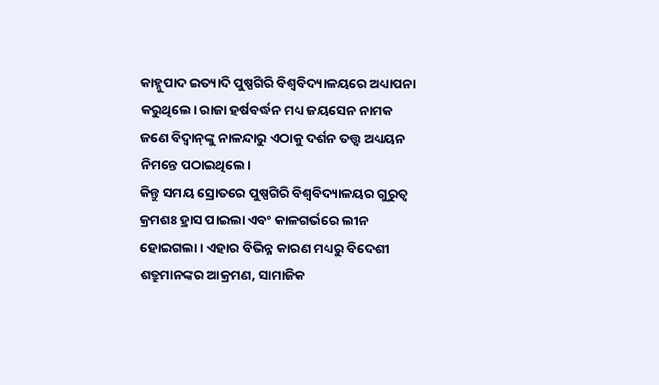କାହ୍ନୁପାଦ ଇତ୍ୟାଦି ପୁଷ୍ପଗିରି ବିଶ୍ୱବିଦ୍ୟାଳୟରେ ଅଧ୍ୟାପନା କରୁଥିଲେ। ରାଜା ହର୍ଷବର୍ଦ୍ଧନ ମଧ୍ୟ ଜୟସେନ ନାମକ ଜଣେ ବିଦ୍ୱାନ୍‌ଙ୍କୁ ନାଳନ୍ଦାରୁ ଏଠାକୁ ଦର୍ଶନ ତତ୍ତ୍ୱ ଅଧ୍ୟୟନ ନିମନ୍ତେ ପଠାଇଥିଲେ।
କିନ୍ତୁ ସମୟ ସ୍ରୋତରେ ପୁଷ୍ପଗିରି ବିଶ୍ୱବିଦ୍ୟାଳୟର ଗୁରୁତ୍ୱ କ୍ରମଶଃ ହ୍ରାସ ପାଇଲା ଏବଂ କାଳଗର୍ଭରେ ଲୀନ ହୋଇଗଲା। ଏହାର ବିଭିନ୍ନ କାରଣ ମଧ୍ୟରୁ ବିଦେଶୀ ଶତ୍ରୁମାନଙ୍କର ଆକ୍ରମଣ, ସାମାଜିକ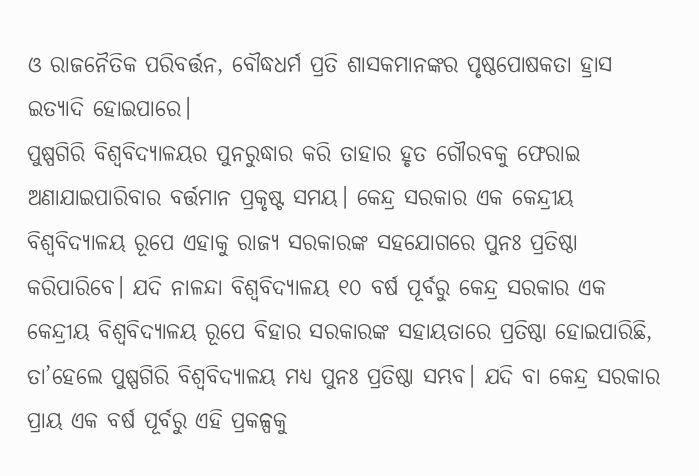ଓ ରାଜନୈତିକ ପରିବର୍ତ୍ତନ, ବୌଦ୍ଧଧର୍ମ ପ୍ରତି ଶାସକମାନଙ୍କର ପୃଷ୍ଠପୋଷକତା ହ୍ରାସ ଇତ୍ୟାଦି ହୋଇପାରେ।
ପୁଷ୍ପଗିରି ବିଶ୍ୱବିଦ୍ୟାଳୟର ପୁନରୁଦ୍ଧାର କରି ତାହାର ହୃତ ଗୌରବକୁ ଫେରାଇ ଅଣାଯାଇପାରିବାର ବର୍ତ୍ତମାନ ପ୍ରକୃଷ୍ଟ ସମୟ। କେନ୍ଦ୍ର ସରକାର ଏକ କେନ୍ଦ୍ରୀୟ ବିଶ୍ୱବିଦ୍ୟାଳୟ ରୂପେ ଏହାକୁ ରାଜ୍ୟ ସରକାରଙ୍କ ସହଯୋଗରେ ପୁନଃ ପ୍ରତିଷ୍ଠା କରିପାରିବେ। ଯଦି ନାଳନ୍ଦା ବିଶ୍ୱବିଦ୍ୟାଳୟ ୧୦ ବର୍ଷ ପୂର୍ବରୁ କେନ୍ଦ୍ର ସରକାର ଏକ କେନ୍ଦ୍ରୀୟ ବିଶ୍ୱବିଦ୍ୟାଳୟ ରୂପେ ବିହାର ସରକାରଙ୍କ ସହାୟତାରେ ପ୍ରତିଷ୍ଠା ହୋଇପାରିଛି, ତା’ହେଲେ ପୁଷ୍ପଗିରି ବିଶ୍ୱବିଦ୍ୟାଳୟ ମଧ୍ୟ ପୁନଃ ପ୍ରତିଷ୍ଠା ସମ୍ଭବ। ଯଦି ବା କେନ୍ଦ୍ର ସରକାର ପ୍ରାୟ ଏକ ବର୍ଷ ପୂର୍ବରୁ ଏହି ପ୍ରକଳ୍ପକୁ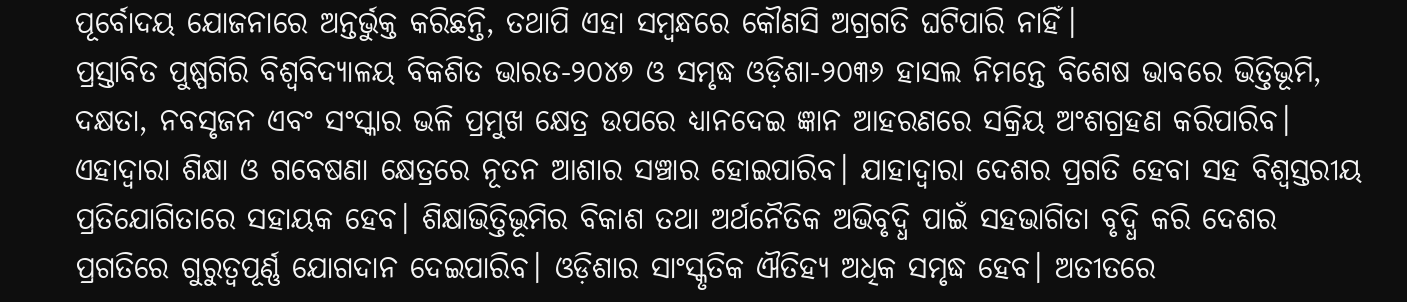ପୂର୍ବୋଦୟ ଯୋଜନାରେ ଅନ୍ତର୍ଭୁକ୍ତ କରିଛନ୍ତି, ତଥାପି ଏହା ସମ୍ବନ୍ଧରେ କୌଣସି ଅଗ୍ରଗତି ଘଟିପାରି ନାହିଁ।
ପ୍ରସ୍ତାବିତ ପୁଷ୍ପଗିରି ବିଶ୍ୱବିଦ୍ୟାଳୟ ବିକଶିତ ଭାରତ-୨୦୪୭ ଓ ସମୃଦ୍ଧ ଓଡ଼ିଶା-୨୦୩୬ ହାସଲ ନିମନ୍ତେ ବିଶେଷ ଭାବରେ ଭିତ୍ତିଭୂମି, ଦକ୍ଷତା, ନବସୃଜନ ଏବଂ ସଂସ୍କାର ଭଳି ପ୍ରମୁଖ କ୍ଷେତ୍ର ଉପରେ ଧ୍ୟାନଦେଇ ଜ୍ଞାନ ଆହରଣରେ ସକ୍ରିୟ ଅଂଶଗ୍ରହଣ କରିପାରିବ। ଏହାଦ୍ୱାରା ଶିକ୍ଷା ଓ ଗବେଷଣା କ୍ଷେତ୍ରରେ ନୂତନ ଆଶାର ସଞ୍ଚାର ହୋଇପାରିବ। ଯାହାଦ୍ୱାରା ଦେଶର ପ୍ରଗତି ହେବା ସହ ବିଶ୍ୱସ୍ତରୀୟ ପ୍ରତିଯୋଗିତାରେ ସହାୟକ ହେବ। ଶିକ୍ଷାଭିତ୍ତିଭୂମିର ବିକାଶ ତଥା ଅର୍ଥନୈତିକ ଅଭିବୃଦ୍ଧି ପାଇଁ ସହଭାଗିତା ବୃଦ୍ଧି କରି ଦେଶର ପ୍ରଗତିରେ ଗୁରୁତ୍ୱପୂର୍ଣ୍ଣ ଯୋଗଦାନ ଦେଇପାରିବ। ଓଡ଼ିଶାର ସାଂସ୍କୃତିକ ଐତିହ୍ୟ ଅଧିକ ସମୃଦ୍ଧ ହେବ। ଅତୀତରେ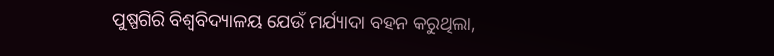ପୁଷ୍ପଗିରି ବିଶ୍ୱବିଦ୍ୟାଳୟ ଯେଉଁ ମର୍ଯ୍ୟାଦା ବହନ କରୁଥିଲା,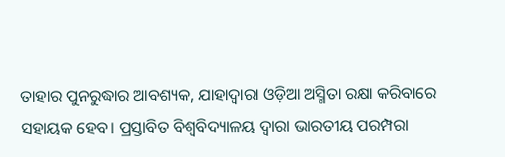ତାହାର ପୁନରୁଦ୍ଧାର ଆବଶ୍ୟକ, ଯାହାଦ୍ୱାରା ଓଡ଼ିଆ ଅସ୍ମିତା ରକ୍ଷା କରିବାରେ ସହାୟକ ହେବ। ପ୍ରସ୍ତାବିତ ବିଶ୍ୱବିଦ୍ୟାଳୟ ଦ୍ୱାରା ଭାରତୀୟ ପରମ୍ପରା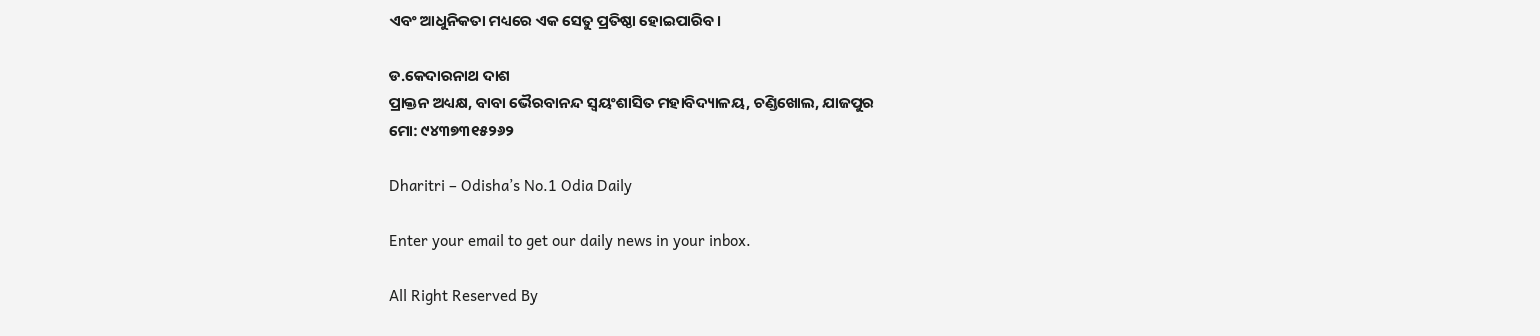ଏବଂ ଆଧୁନିକତା ମଧ୍ୟରେ ଏକ ସେତୁ ପ୍ରତିଷ୍ଠା ହୋଇପାରିବ।

ଡ.କେଦାରନାଥ ଦାଶ
ପ୍ରାକ୍ତନ ଅଧ୍ୟକ୍ଷ, ବାବା ଭୈରବାନନ୍ଦ ସ୍ବୟଂଶାସିତ ମହାବିଦ୍ୟାଳୟ, ଚଣ୍ଡିଖୋଲ, ଯାଜପୁର
ମୋ: ୯୪୩୭୩୧୫୨୬୨

Dharitri – Odisha’s No.1 Odia Daily

Enter your email to get our daily news in your inbox.

All Right Reserved By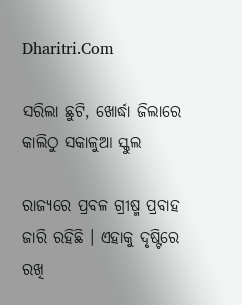Dharitri.Com

ସରିଲା ଛୁଟି, ଖୋର୍ଦ୍ଧା ଜିଲାରେ କାଲିଠୁ ସକାଳୁଆ ସ୍କୁଲ

ରାଜ୍ୟରେ ପ୍ରବଳ ଗ୍ରୀଷ୍ମ ପ୍ରବାହ ଜାରି ରହିଛି । ଏହାକୁ ଦୃଷ୍ଟିରେ ରଖି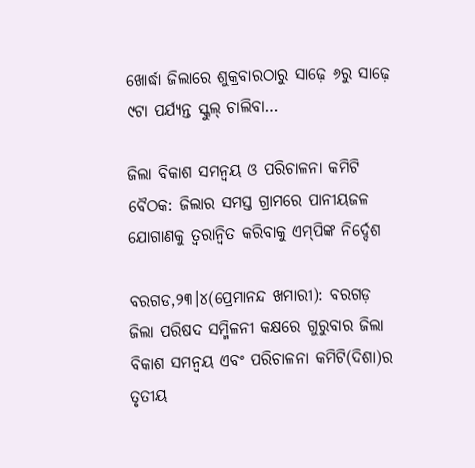ଖୋର୍ଦ୍ଧା ଜିଲାରେ ଶୁକ୍ରବାରଠାରୁ ସାଢ଼େ ୬ରୁ ସାଢ଼େ ୯ଟା ପର୍ଯ୍ୟନ୍ତ ସ୍କୁଲ୍‌ ଚାଲିବା…

ଜିଲା ବିକାଶ ସମନ୍ବୟ ଓ ପରିଚାଳନା କମିଟି ବୈଠକ: ଜିଲାର ସମସ୍ତ ଗ୍ରାମରେ ପାନୀୟଜଳ ଯୋଗାଣକୁ ତ୍ୱରାନ୍ବିତ କରିବାକୁ ଏମ୍‌ପିଙ୍କ ନିର୍ଦ୍ଦେଶ

ବରଗଡ,୨୩।୪(ପ୍ରେମାନନ୍ଦ ଖମାରୀ): ବରଗଡ଼ ଜିଲା ପରିଷଦ ସମ୍ମିଳନୀ କକ୍ଷରେ ଗୁରୁବାର ଜିଲା ବିକାଶ ସମନ୍ବୟ ଏବଂ ପରିଚାଳନା କମିଟି(ଦିଶା)ର ତୃତୀୟ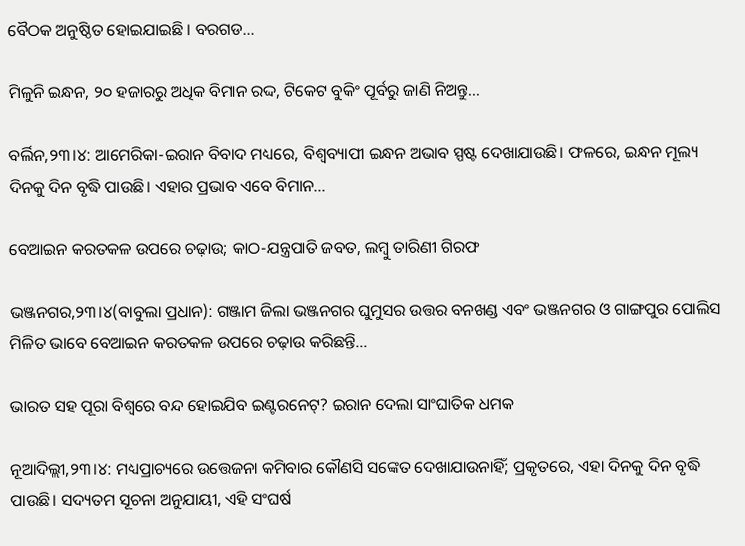ବୈଠକ ଅନୁଷ୍ଠିତ ହୋଇଯାଇଛି । ବରଗଡ…

ମିଳୁନି ଇନ୍ଧନ, ୨୦ ହଜାରରୁ ଅଧିକ ବିମାନ ରଦ୍ଦ, ଟିକେଟ ବୁକିଂ ପୂର୍ବରୁ ଜାଣି ନିଅନ୍ତୁ…

ବର୍ଲିନ,୨୩।୪: ଆମେରିକା-ଇରାନ ବିବାଦ ମଧ୍ୟରେ, ବିଶ୍ୱବ୍ୟାପୀ ଇନ୍ଧନ ଅଭାବ ସ୍ପଷ୍ଟ ଦେଖାଯାଉଛି। ଫଳରେ, ଇନ୍ଧନ ମୂଲ୍ୟ ଦିନକୁ ଦିନ ବୃଦ୍ଧି ପାଉଛି। ଏହାର ପ୍ରଭାବ ଏବେ ବିମାନ…

ବେଆଇନ କରତକଳ ଉପରେ ଚଢ଼ାଉ; କାଠ-ଯନ୍ତ୍ରପାତି ଜବତ, ଲମ୍ବୁ ତାରିଣୀ ଗିରଫ

ଭଞ୍ଜନଗର,୨୩।୪(ବାବୁଲା ପ୍ରଧାନ): ଗଞ୍ଜାମ ଜିଲା ଭଞ୍ଜନଗର ଘୁମୁସର ଉତ୍ତର ବନଖଣ୍ଡ ଏବଂ ଭଞ୍ଜନଗର ଓ ଗାଙ୍ଗପୁର ପୋଲିସ ମିଳିତ ଭାବେ ବେଆଇନ କରତକଳ ଉପରେ ଚଢ଼ାଉ କରିଛନ୍ତି…

ଭାରତ ସହ ପୂରା ବିଶ୍ୱରେ ବନ୍ଦ ହୋଇଯିବ ଇଣ୍ଟରନେଟ୍‌? ଇରାନ ଦେଲା ସାଂଘାତିକ ଧମକ

ନୂଆଦିଲ୍ଲୀ,୨୩।୪: ମଧ୍ୟପ୍ରାଚ୍ୟରେ ଉତ୍ତେଜନା କମିବାର କୌଣସି ସଙ୍କେତ ଦେଖାଯାଉନାହିଁ; ପ୍ରକୃତରେ, ଏହା ଦିନକୁ ଦିନ ବୃଦ୍ଧି ପାଉଛି। ସଦ୍ୟତମ ସୂଚନା ଅନୁଯାୟୀ, ଏହି ସଂଘର୍ଷ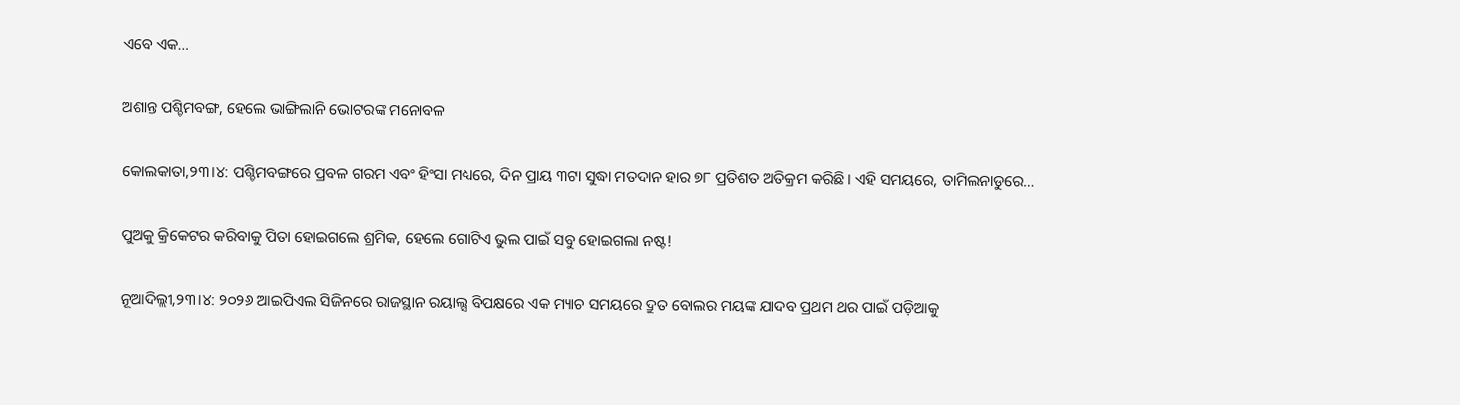ଏବେ ଏକ…

ଅଶାନ୍ତ ପଶ୍ଚିମବଙ୍ଗ, ହେଲେ ଭାଙ୍ଗିଲାନି ଭୋଟରଙ୍କ ମନୋବଳ

କୋଲକାତା,୨୩।୪: ପଶ୍ଚିମବଙ୍ଗରେ ପ୍ରବଳ ଗରମ ଏବଂ ହିଂସା ମଧ୍ୟରେ, ଦିନ ପ୍ରାୟ ୩ଟା ସୁଦ୍ଧା ମତଦାନ ହାର ୭୮ ପ୍ରତିଶତ ଅତିକ୍ରମ କରିଛି। ଏହି ସମୟରେ, ତାମିଲନାଡୁରେ…

ପୁଅକୁ କ୍ରିକେଟର କରିବାକୁ ପିତା ହୋଇଗଲେ ଶ୍ରମିକ, ହେଲେ ଗୋଟିଏ ଭୁଲ ପାଇଁ ସବୁ ହୋଇଗଲା ନଷ୍ଟ!

ନୂଆଦିଲ୍ଲୀ,୨୩।୪: ୨୦୨୬ ଆଇପିଏଲ ସିଜିନରେ ରାଜସ୍ଥାନ ରୟାଲ୍ସ ବିପକ୍ଷରେ ଏକ ମ୍ୟାଚ ସମୟରେ ଦ୍ରୁତ ବୋଲର ମୟଙ୍କ ଯାଦବ ପ୍ରଥମ ଥର ପାଇଁ ପଡ଼ିଆକୁ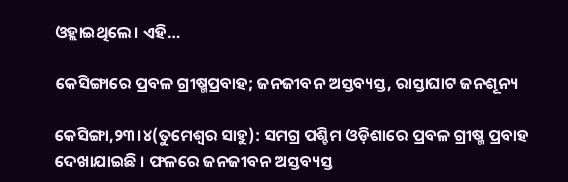ଓହ୍ଲାଇଥିଲେ। ଏହି…

କେସିଙ୍ଗାରେ ପ୍ରବଳ ଗ୍ରୀଷ୍ମପ୍ରବାହ; ଜନଜୀବନ ଅସ୍ତବ୍ୟସ୍ତ, ରାସ୍ତାଘାଟ ଜନଶୂନ୍ୟ

କେସିଙ୍ଗା,୨୩।୪(ତୁମେଶ୍ୱର ସାହୁ): ସମଗ୍ର ପଶ୍ଚିମ ଓଡ଼ିଶାରେ ପ୍ରବଳ ଗ୍ରୀଷ୍ମ ପ୍ରବାହ ଦେଖାଯାଇଛି । ଫଳରେ ଜନଜୀବନ ଅସ୍ତବ୍ୟସ୍ତ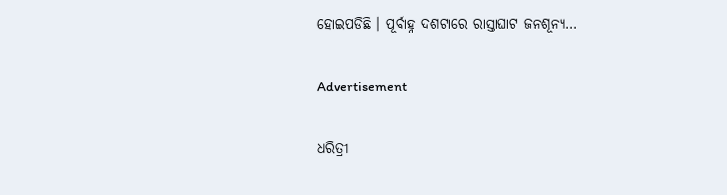ହୋଇପଡିଛି । ପୂର୍ବାହ୍ନ ଦଶଟାରେ ରାସ୍ତାଘାଟ ଜନଶୂନ୍ୟ…

Advertisement

ଧରିତ୍ରୀ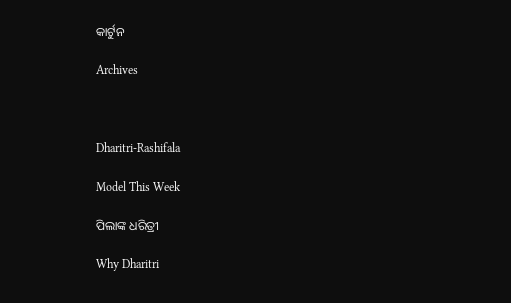କାର୍ଟୁନ

Archives



Dharitri-Rashifala

Model This Week

ପିଲାଙ୍କ ଧରିତ୍ରୀ

Why Dharitri